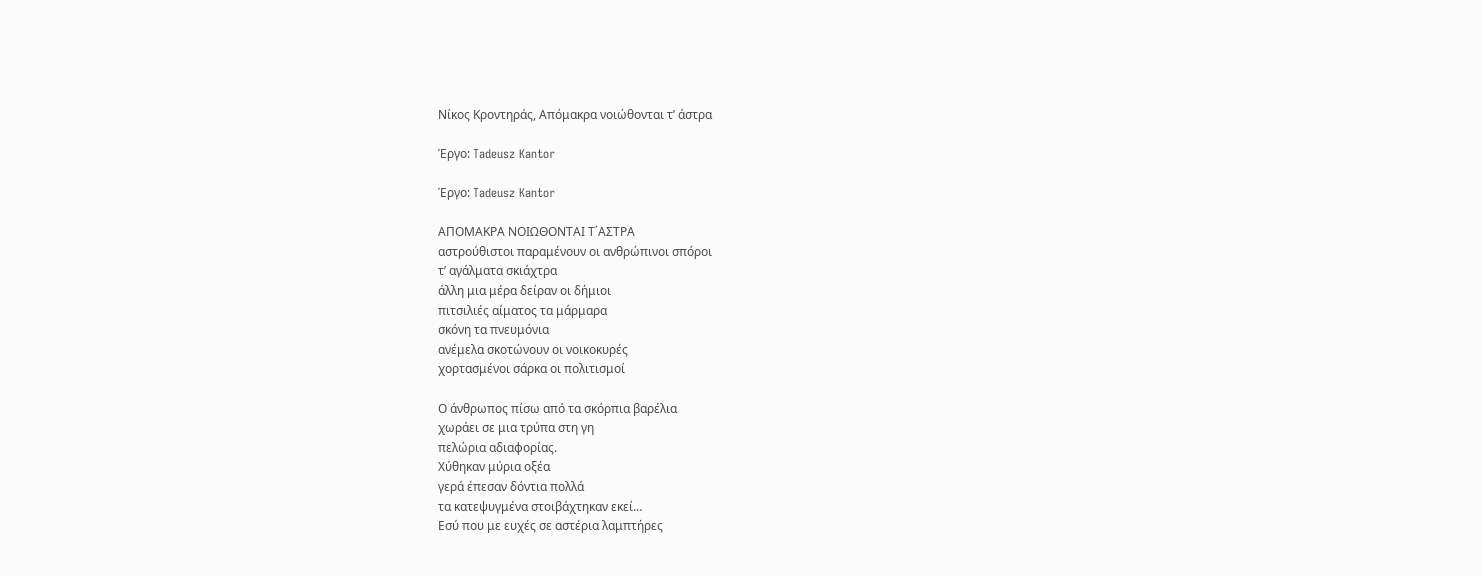Νίκος Κροντηράς, Απόμακρα νοιώθονται τ’ άστρα

Έργο: Tadeusz Kantor

Έργο: Tadeusz Kantor

ΑΠΟΜΑΚΡΑ ΝΟΙΩΘΟΝΤΑΙ Τ΄ΑΣΤΡΑ
αστρούθιστοι παραμένουν οι ανθρώπινοι σπόροι
τ’ αγάλματα σκιάχτρα
άλλη μια μέρα δείραν οι δήμιοι
πιτσιλιές αίματος τα μάρμαρα
σκόνη τα πνευμόνια
ανέμελα σκοτώνουν οι νοικοκυρές
χορτασμένοι σάρκα οι πολιτισμοί

Ο άνθρωπος πίσω από τα σκόρπια βαρέλια
χωράει σε μια τρύπα στη γη
πελώρια αδιαφορίας.
Χύθηκαν μύρια οξέα
γερά έπεσαν δόντια πολλά
τα κατεψυγμένα στοιβάχτηκαν εκεί…
Εσύ που με ευχές σε αστέρια λαμπτήρες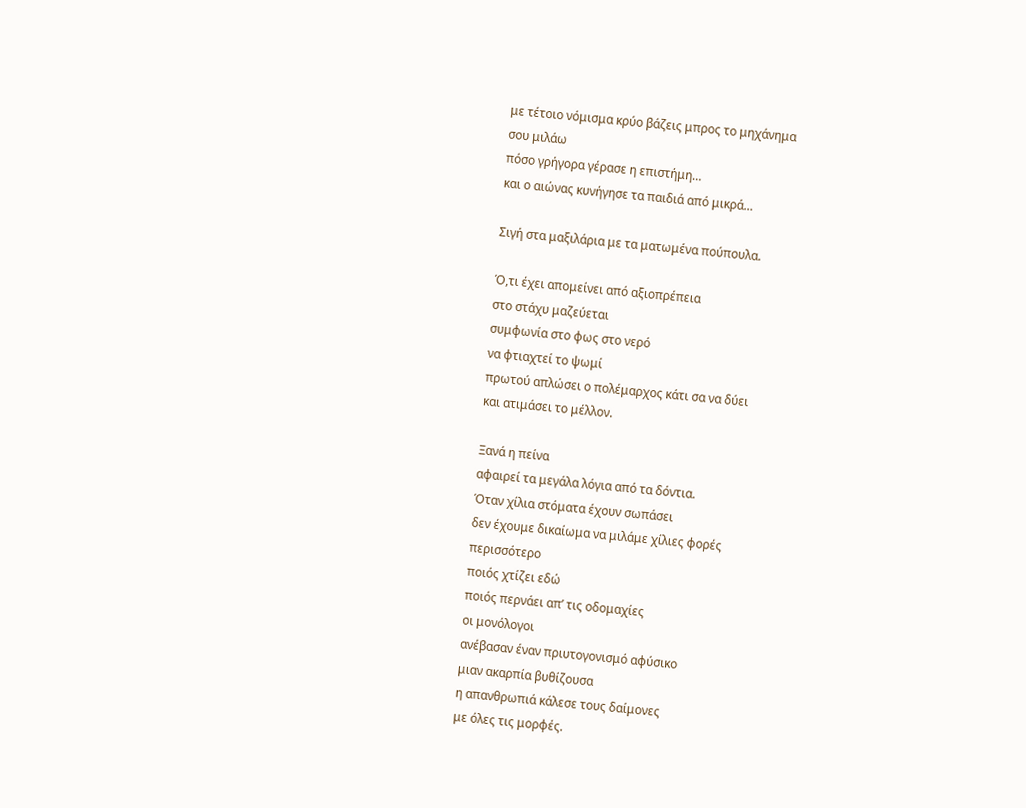με τέτοιο νόμισμα κρύο βάζεις μπρος το μηχάνημα
σου μιλάω
πόσο γρήγορα γέρασε η επιστήμη…
και ο αιώνας κυνήγησε τα παιδιά από μικρά…

Σιγή στα μαξιλάρια με τα ματωμένα πούπουλα.

Ό,τι έχει απομείνει από αξιοπρέπεια
στο στάχυ μαζεύεται
συμφωνία στο φως στο νερό
να φτιαχτεί το ψωμί
πρωτού απλώσει ο πολέμαρχος κάτι σα να δύει
και ατιμάσει το μέλλον.

Ξανά η πείνα
αφαιρεί τα μεγάλα λόγια από τα δόντια.
Όταν χίλια στόματα έχουν σωπάσει
δεν έχουμε δικαίωμα να μιλάμε χίλιες φορές
περισσότερο
ποιός χτίζει εδώ
ποιός περνάει απ’ τις οδομαχίες
οι μονόλογοι
ανέβασαν έναν πριυτογονισμό αφύσικο
μιαν ακαρπία βυθίζουσα
η απανθρωπιά κάλεσε τους δαίμονες
με όλες τις μορφές.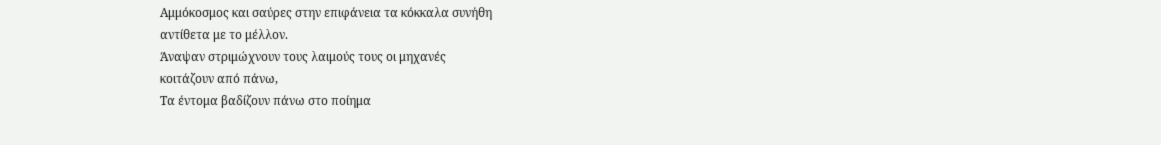Αμμόκοσμος και σαύρες στην επιφάνεια τα κόκκαλα συνήθη
αντίθετα με το μέλλον.
Άναψαν στριμώχνουν τους λαιμούς τους οι μηχανές
κοιτάζουν από πάνω,
Τα έντομα βαδίζουν πάνω στο ποίημα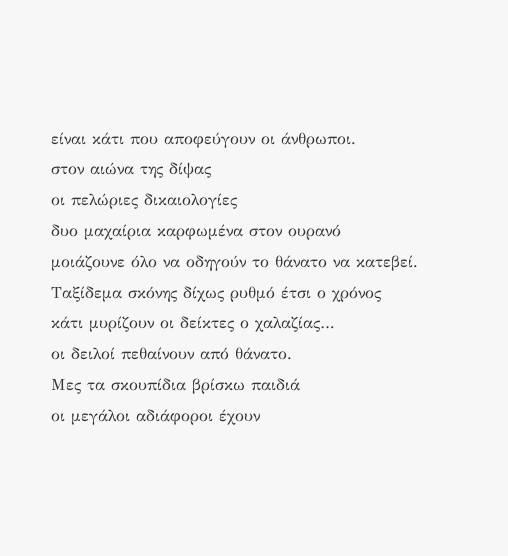είναι κάτι που αποφεύγουν οι άνθρωποι.
στον αιώνα της δίψας
οι πελώριες δικαιολογίες
δυο μαχαίρια καρφωμένα στον ουρανό
μοιάζουνε όλο να οδηγούν το θάνατο να κατεβεί.
Ταξίδεμα σκόνης δίχως ρυθμό έτσι ο χρόνος
κάτι μυρίζουν οι δείκτες ο χαλαζίας…
οι δειλοί πεθαίνουν από θάνατο.
Μες τα σκουπίδια βρίσκω παιδιά
οι μεγάλοι αδιάφοροι έχουν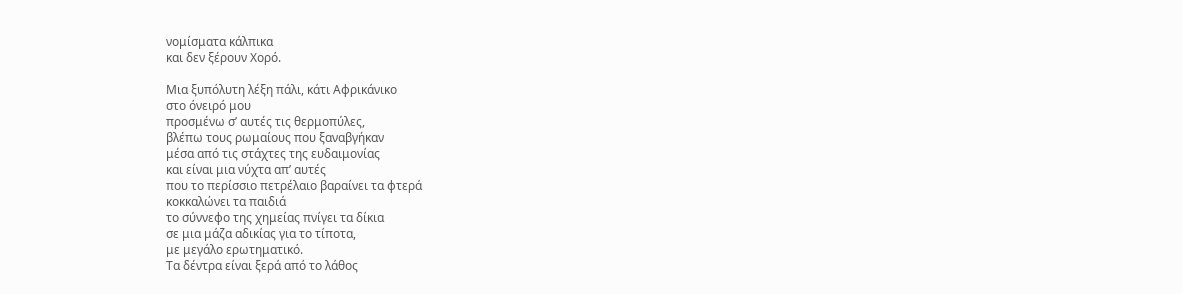νομίσματα κάλπικα
και δεν ξέρουν Χορό.

Μια ξυπόλυτη λέξη πάλι, κάτι Αφρικάνικο
στο όνειρό μου
προσμένω σ’ αυτές τις θερμοπύλες,
βλέπω τους ρωμαίους που ξαναβγήκαν
μέσα από τις στάχτες της ευδαιμονίας
και είναι μια νύχτα απ’ αυτές
που το περίσσιο πετρέλαιο βαραίνει τα φτερά
κοκκαλώνει τα παιδιά
το σύννεφο της χημείας πνίγει τα δίκια
σε μια μάζα αδικίας για το τίποτα,
με μεγάλο ερωτηματικό.
Τα δέντρα είναι ξερά από το λάθος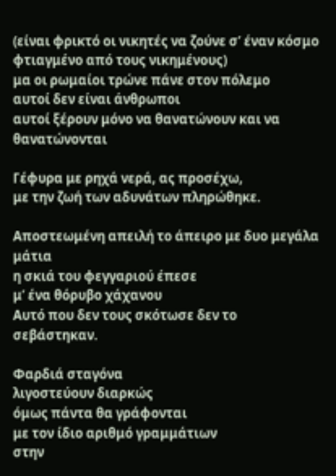(είναι φρικτό οι νικητές να ζούνε σ’ έναν κόσμο
φτιαγμένο από τους νικημένους)
μα οι ρωμαίοι τρώνε πάνε στον πόλεμο
αυτοί δεν είναι άνθρωποι
αυτοί ξέρουν μόνο να θανατώνουν και να θανατώνονται

Γέφυρα με ρηχά νερά, ας προσέχω,
με την ζωή των αδυνάτων πληρώθηκε.

Αποστεωμένη απειλή το άπειρο με δυο μεγάλα μάτια
η σκιά του φεγγαριού έπεσε
μ’ ένα θόρυβο χάχανου
Αυτό που δεν τους σκότωσε δεν το σεβάστηκαν.

Φαρδιά σταγόνα
λιγοστεύουν διαρκώς
όμως πάντα θα γράφονται
με τον ίδιο αριθμό γραμμάτιων
στην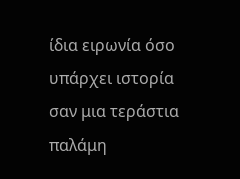ίδια ειρωνία όσο υπάρχει ιστορία
σαν μια τεράστια παλάμη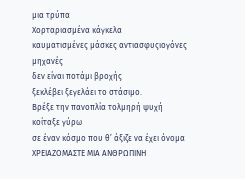μια τρύπα
Xορταριασμένα κάγκελα
καυματισμένες μάσκες αντιασφυςιογόνες μηχανές
δεν είναι ποτάμι βροχής
ξεκλέβει ξεγελάει το στάσιμο.
Βρέξε την πανοπλία τολμηρή ψυχή
κοίταξε γύρω
σε έναν κόσμο που θ’ άξιζε να έχει όνομα
ΧΡΕΙΑΖΟΜΑΣΤΕ ΜΙΑ ΑΝΘΡΩΠΙΝΗ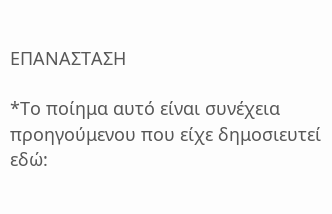ΕΠΑΝΑΣΤΑΣΗ

*Το ποίημα αυτό είναι συνέχεια προηγούμενου που είχε δημοσιευτεί εδώ: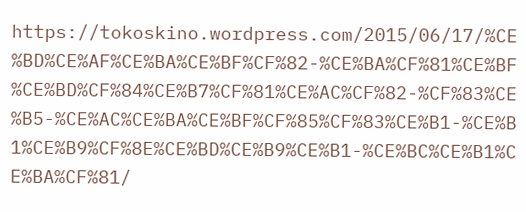https://tokoskino.wordpress.com/2015/06/17/%CE%BD%CE%AF%CE%BA%CE%BF%CF%82-%CE%BA%CF%81%CE%BF%CE%BD%CF%84%CE%B7%CF%81%CE%AC%CF%82-%CF%83%CE%B5-%CE%AC%CE%BA%CE%BF%CF%85%CF%83%CE%B1-%CE%B1%CE%B9%CF%8E%CE%BD%CE%B9%CE%B1-%CE%BC%CE%B1%CE%BA%CF%81/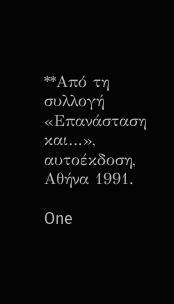**Από τη συλλογή «Επανάσταση και…», αυτοέκδοση, Αθήνα 1991.

One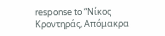response to “Νίκος Κροντηράς, Απόμακρα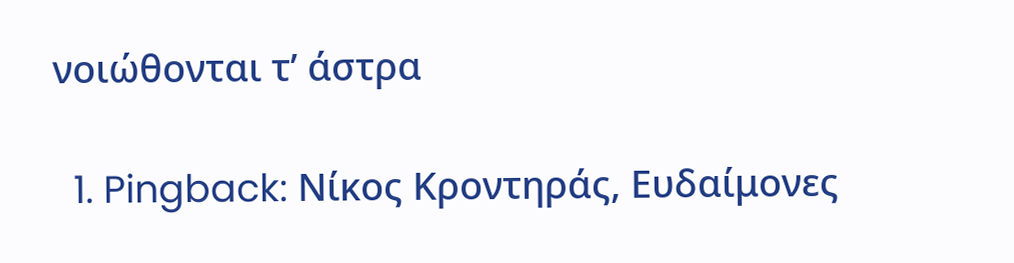νοιώθονται τ’ άστρα

  1. Pingback: Νίκος Κροντηράς, Ευδαίμονες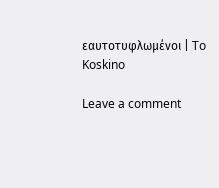εαυτοτυφλωμένοι | To Koskino

Leave a comment